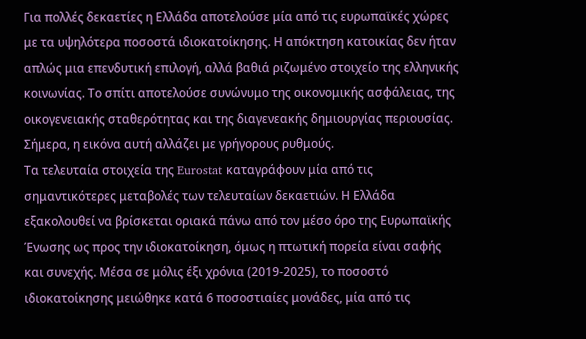Για πολλές δεκαετίες η Ελλάδα αποτελούσε μία από τις ευρωπαϊκές χώρες με τα υψηλότερα ποσοστά ιδιοκατοίκησης. Η απόκτηση κατοικίας δεν ήταν απλώς μια επενδυτική επιλογή, αλλά βαθιά ριζωμένο στοιχείο της ελληνικής κοινωνίας. Το σπίτι αποτελούσε συνώνυμο της οικονομικής ασφάλειας, της οικογενειακής σταθερότητας και της διαγενεακής δημιουργίας περιουσίας.
Σήμερα, η εικόνα αυτή αλλάζει με γρήγορους ρυθμούς.
Τα τελευταία στοιχεία της Eurostat καταγράφουν μία από τις σημαντικότερες μεταβολές των τελευταίων δεκαετιών. Η Ελλάδα εξακολουθεί να βρίσκεται οριακά πάνω από τον μέσο όρο της Ευρωπαϊκής Ένωσης ως προς την ιδιοκατοίκηση, όμως η πτωτική πορεία είναι σαφής και συνεχής. Μέσα σε μόλις έξι χρόνια (2019-2025), το ποσοστό ιδιοκατοίκησης μειώθηκε κατά 6 ποσοστιαίες μονάδες, μία από τις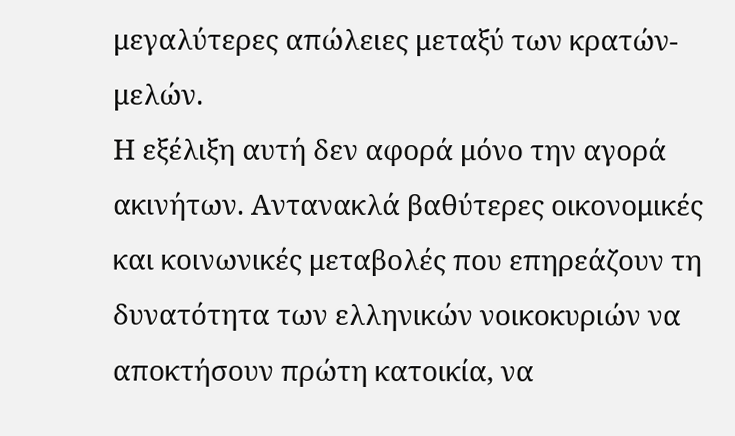μεγαλύτερες απώλειες μεταξύ των κρατών-μελών.
Η εξέλιξη αυτή δεν αφορά μόνο την αγορά ακινήτων. Αντανακλά βαθύτερες οικονομικές και κοινωνικές μεταβολές που επηρεάζουν τη δυνατότητα των ελληνικών νοικοκυριών να αποκτήσουν πρώτη κατοικία, να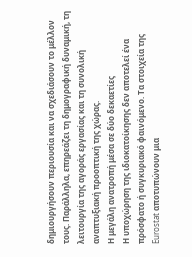δημιουργήσουν περιουσία και να σχεδιάσουν το μέλλον τους. Παράλληλα, επηρεάζει τη δημογραφική δυναμική, τη λειτουργία της αγοράς εργασίας και τη συνολική αναπτυξιακή προοπτική της χώρας.
Η μεγάλη ανατροπή μέσα σε δύο δεκαετίες
Η υποχώρηση της ιδιοκατοίκησης δεν αποτελεί ένα πρόσφατο ή συγκυριακό φαινόμενο. Τα στοιχεία της Eurostat αποτυπώνουν μια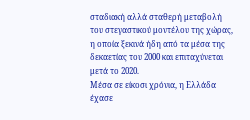σταδιακή αλλά σταθερή μεταβολή του στεγαστικού μοντέλου της χώρας, η οποία ξεκινά ήδη από τα μέσα της δεκαετίας του 2000 και επιταχύνεται μετά το 2020.
Μέσα σε είκοσι χρόνια, η Ελλάδα έχασε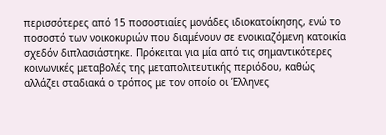περισσότερες από 15 ποσοστιαίες μονάδες ιδιοκατοίκησης, ενώ το ποσοστό των νοικοκυριών που διαμένουν σε ενοικιαζόμενη κατοικία σχεδόν διπλασιάστηκε. Πρόκειται για μία από τις σημαντικότερες κοινωνικές μεταβολές της μεταπολιτευτικής περιόδου, καθώς αλλάζει σταδιακά ο τρόπος με τον οποίο οι Έλληνες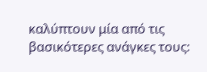καλύπτουν μία από τις βασικότερες ανάγκες τους: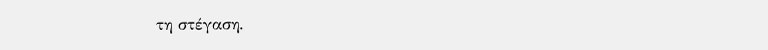τη στέγαση.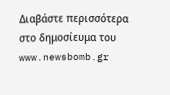Διαβάστε περισσότερα στο δημοσίευμα του www.newsbomb.gr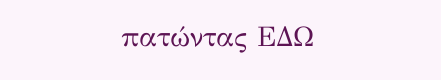πατώντας ΕΔΩ